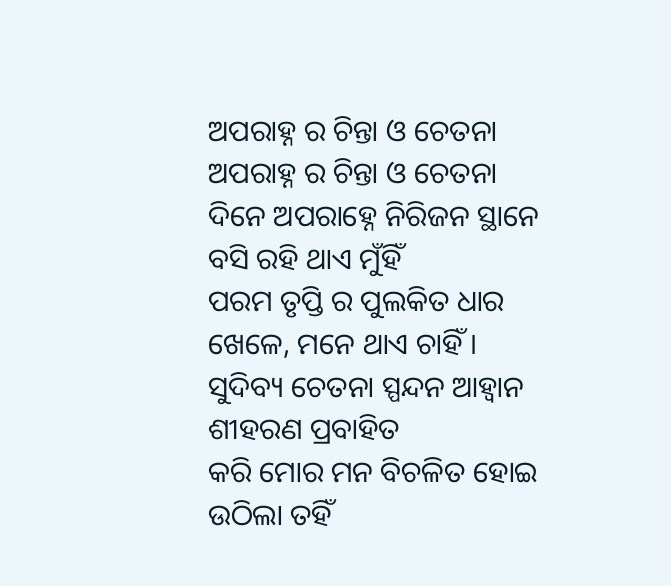ଅପରାହ୍ନ ର ଚିନ୍ତା ଓ ଚେତନା
ଅପରାହ୍ନ ର ଚିନ୍ତା ଓ ଚେତନା
ଦିନେ ଅପରାହ୍ନେ ନିରିଜନ ସ୍ଥାନେ
ବସି ରହି ଥାଏ ମୁଁହିଁ
ପରମ ତୃପ୍ତି ର ପୁଲକିତ ଧାର
ଖେଳେ, ମନେ ଥାଏ ଚାହିଁ ।
ସୁଦିବ୍ୟ ଚେତନା ସ୍ପନ୍ଦନ ଆହ୍ବାନ
ଶୀହରଣ ପ୍ରବାହିତ
କରି ମୋର ମନ ବିଚଳିତ ହୋଇ
ଉଠିଲା ତହିଁ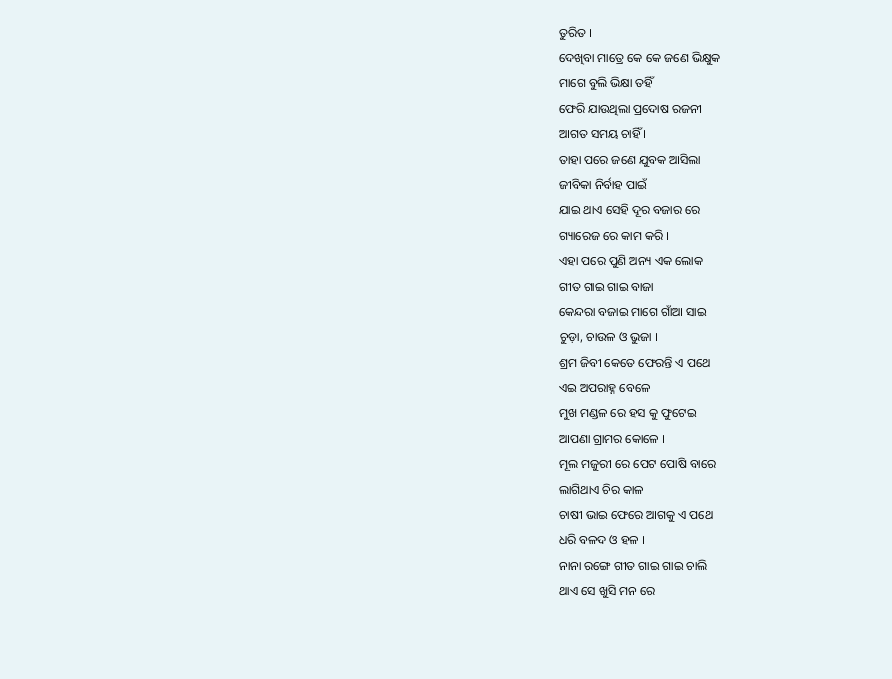ତୁରିତ ।
ଦେଖିବା ମାତ୍ରେ କେ କେ ଜଣେ ଭିକ୍ଷୁକ
ମାଗେ ବୁଲି ଭିକ୍ଷା ତହିଁ
ଫେରି ଯାଉଥିଲା ପ୍ରଦୋଷ ରଜନୀ
ଆଗତ ସମୟ ଚାହିଁ ।
ତାହା ପରେ ଜଣେ ଯୁବକ ଆସିଲା
ଜୀବିକା ନିର୍ବାହ ପାଇଁ
ଯାଇ ଥାଏ ସେହି ଦୂର ବଜାର ରେ
ଗ୍ୟାରେଜ ରେ କାମ କରି ।
ଏହା ପରେ ପୁଣି ଅନ୍ୟ ଏକ ଲୋକ
ଗୀତ ଗାଇ ଗାଇ ବାଜା
କେନ୍ଦରା ବଜାଇ ମାଗେ ଗାଁଆ ସାଇ
ଚୁଡ଼ା, ଚାଉଳ ଓ ଭୁଜା ।
ଶ୍ରମ ଜିବୀ କେତେ ଫେରନ୍ତି ଏ ପଥେ
ଏଇ ଅପରାହ୍ନ ବେଳେ
ମୁଖ ମଣ୍ଡଳ ରେ ହସ କୁ ଫୁଟେଇ
ଆପଣା ଗ୍ରାମର କୋଳେ ।
ମୂଲ ମଜୁରୀ ରେ ପେଟ ପୋଷି ବାରେ
ଲାଗିଥାଏ ଚିର କାଳ
ଚାଷୀ ଭାଇ ଫେରେ ଆଗକୁ ଏ ପଥେ
ଧରି ବଳଦ ଓ ହଳ ।
ନାନା ରଙ୍ଗେ ଗୀତ ଗାଇ ଗାଇ ଚାଲି
ଥାଏ ସେ ଖୁସି ମନ ରେ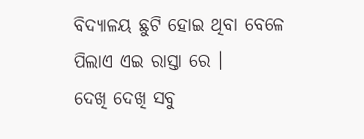ବିଦ୍ୟାଳୟ ଛୁଟି ହୋଇ ଥିବା ବେଳେ
ପିଲାଏ ଏଇ ରାସ୍ତା ରେ ।
ଦେଖି ଦେଖି ସବୁ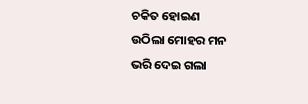ଚକିତ ହୋଇଣ
ଉଠିଲା ମୋହର ମନ
ଭରି ଦେଇ ଗଲା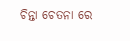ଚିନ୍ତା ଚେତନା ରେ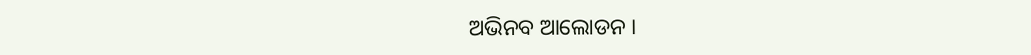ଅଭିନବ ଆଲୋଡନ ।